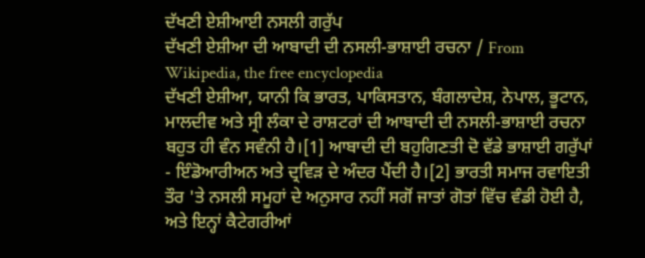ਦੱਖਣੀ ਏਸ਼ੀਆਈ ਨਸਲੀ ਗਰੁੱਪ
ਦੱਖਣੀ ਏਸ਼ੀਆ ਦੀ ਆਬਾਦੀ ਦੀ ਨਸਲੀ-ਭਾਸ਼ਾਈ ਰਚਨਾ / From Wikipedia, the free encyclopedia
ਦੱਖਣੀ ਏਸ਼ੀਆ, ਯਾਨੀ ਕਿ ਭਾਰਤ, ਪਾਕਿਸਤਾਨ, ਬੰਗਲਾਦੇਸ਼, ਨੇਪਾਲ, ਭੂਟਾਨ, ਮਾਲਦੀਵ ਅਤੇ ਸ੍ਰੀ ਲੰਕਾ ਦੇ ਰਾਸ਼ਟਰਾਂ ਦੀ ਆਬਾਦੀ ਦੀ ਨਸਲੀ-ਭਾਸ਼ਾਈ ਰਚਨਾ ਬਹੁਤ ਹੀ ਵੰਨ ਸਵੰਨੀ ਹੈ।[1] ਆਬਾਦੀ ਦੀ ਬਹੁਗਿਣਤੀ ਦੋ ਵੱਡੇ ਭਾਸ਼ਾਈ ਗਰੁੱਪਾਂ - ਇੰਡੋਆਰੀਅਨ ਅਤੇ ਦ੍ਰਵਿੜ ਦੇ ਅੰਦਰ ਪੈਂਦੀ ਹੈ।[2] ਭਾਰਤੀ ਸਮਾਜ ਰਵਾਇਤੀ ਤੌਰ 'ਤੇ ਨਸਲੀ ਸਮੂਹਾਂ ਦੇ ਅਨੁਸਾਰ ਨਹੀਂ ਸਗੋਂ ਜਾਤਾਂ ਗੋਤਾਂ ਵਿੱਚ ਵੰਡੀ ਹੋਈ ਹੈ, ਅਤੇ ਇਨ੍ਹਾਂ ਕੈਟੇਗਰੀਆਂ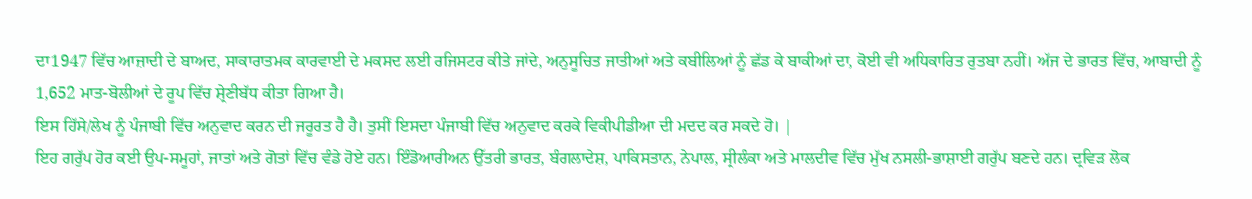ਦਾ1947 ਵਿੱਚ ਆਜ਼ਾਦੀ ਦੇ ਬਾਅਦ, ਸਾਕਾਰਾਤਮਕ ਕਾਰਵਾਈ ਦੇ ਮਕਸਦ ਲਈ ਰਜਿਸਟਰ ਕੀਤੇ ਜਾਂਦੇ, ਅਨੁਸੂਚਿਤ ਜਾਤੀਆਂ ਅਤੇ ਕਬੀਲਿਆਂ ਨੂੰ ਛੱਡ ਕੇ ਬਾਕੀਆਂ ਦਾ, ਕੋਈ ਵੀ ਅਧਿਕਾਰਿਤ ਰੁਤਬਾ ਨਹੀਂ। ਅੱਜ ਦੇ ਭਾਰਤ ਵਿੱਚ, ਆਬਾਦੀ ਨੂੰ 1,652 ਮਾਤ-ਬੋਲੀਆਂ ਦੇ ਰੂਪ ਵਿੱਚ ਸ਼੍ਰੇਣੀਬੱਧ ਕੀਤਾ ਗਿਆ ਹੈ।
ਇਸ ਹਿੱਸੇ/ਲੇਖ ਨੂੰ ਪੰਜਾਬੀ ਵਿੱਚ ਅਨੁਵਾਦ ਕਰਨ ਦੀ ਜਰੂਰਤ ਹੈ ਹੈ। ਤੁਸੀਂ ਇਸਦਾ ਪੰਜਾਬੀ ਵਿੱਚ ਅਨੁਵਾਦ ਕਰਕੇ ਵਿਕੀਪੀਡੀਆ ਦੀ ਮਦਦ ਕਰ ਸਕਦੇ ਹੋ। |
ਇਹ ਗਰੁੱਪ ਹੋਰ ਕਈ ਉਪ-ਸਮੂਹਾਂ, ਜਾਤਾਂ ਅਤੇ ਗੋਤਾਂ ਵਿੱਚ ਵੰਡੇ ਹੋਏ ਹਨ। ਇੰਡੋਆਰੀਅਨ ਉੱਤਰੀ ਭਾਰਤ, ਬੰਗਲਾਦੇਸ਼, ਪਾਕਿਸਤਾਨ, ਨੇਪਾਲ, ਸ੍ਰੀਲੰਕਾ ਅਤੇ ਮਾਲਦੀਵ ਵਿੱਚ ਮੁੱਖ ਨਸਲੀ-ਭਾਸ਼ਾਈ ਗਰੁੱਪ ਬਣਦੇ ਹਨ। ਦ੍ਰਵਿੜ ਲੋਕ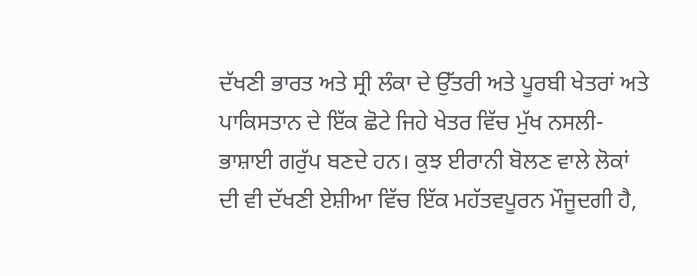ਦੱਖਣੀ ਭਾਰਤ ਅਤੇ ਸ੍ਰੀ ਲੰਕਾ ਦੇ ਉੱਤਰੀ ਅਤੇ ਪੂਰਬੀ ਖੇਤਰਾਂ ਅਤੇ ਪਾਕਿਸਤਾਨ ਦੇ ਇੱਕ ਛੋਟੇ ਜਿਹੇ ਖੇਤਰ ਵਿੱਚ ਮੁੱਖ ਨਸਲੀ-ਭਾਸ਼ਾਈ ਗਰੁੱਪ ਬਣਦੇ ਹਨ। ਕੁਝ ਈਰਾਨੀ ਬੋਲਣ ਵਾਲੇ ਲੋਕਾਂ ਦੀ ਵੀ ਦੱਖਣੀ ਏਸ਼ੀਆ ਵਿੱਚ ਇੱਕ ਮਹੱਤਵਪੂਰਨ ਮੌਜੂਦਗੀ ਹੈ,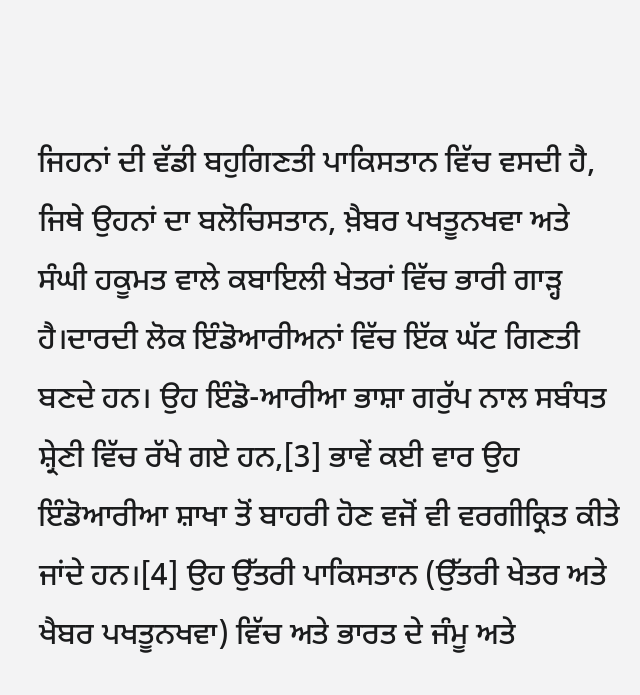ਜਿਹਨਾਂ ਦੀ ਵੱਡੀ ਬਹੁਗਿਣਤੀ ਪਾਕਿਸਤਾਨ ਵਿੱਚ ਵਸਦੀ ਹੈ, ਜਿਥੇ ਉਹਨਾਂ ਦਾ ਬਲੋਚਿਸਤਾਨ, ਖ਼ੈਬਰ ਪਖਤੂਨਖਵਾ ਅਤੇ ਸੰਘੀ ਹਕੂਮਤ ਵਾਲੇ ਕਬਾਇਲੀ ਖੇਤਰਾਂ ਵਿੱਚ ਭਾਰੀ ਗਾੜ੍ਹ ਹੈ।ਦਾਰਦੀ ਲੋਕ ਇੰਡੋਆਰੀਅਨਾਂ ਵਿੱਚ ਇੱਕ ਘੱਟ ਗਿਣਤੀ ਬਣਦੇ ਹਨ। ਉਹ ਇੰਡੋ-ਆਰੀਆ ਭਾਸ਼ਾ ਗਰੁੱਪ ਨਾਲ ਸਬੰਧਤ ਸ਼੍ਰੇਣੀ ਵਿੱਚ ਰੱਖੇ ਗਏ ਹਨ,[3] ਭਾਵੇਂ ਕਈ ਵਾਰ ਉਹ ਇੰਡੋਆਰੀਆ ਸ਼ਾਖਾ ਤੋਂ ਬਾਹਰੀ ਹੋਣ ਵਜੋਂ ਵੀ ਵਰਗੀਕ੍ਰਿਤ ਕੀਤੇ ਜਾਂਦੇ ਹਨ।[4] ਉਹ ਉੱਤਰੀ ਪਾਕਿਸਤਾਨ (ਉੱਤਰੀ ਖੇਤਰ ਅਤੇ ਖੈਬਰ ਪਖਤੂਨਖਵਾ) ਵਿੱਚ ਅਤੇ ਭਾਰਤ ਦੇ ਜੰਮੂ ਅਤੇ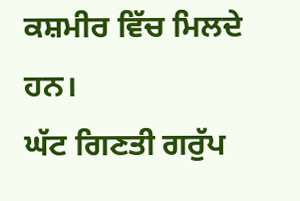ਕਸ਼ਮੀਰ ਵਿੱਚ ਮਿਲਦੇ ਹਨ।
ਘੱਟ ਗਿਣਤੀ ਗਰੁੱਪ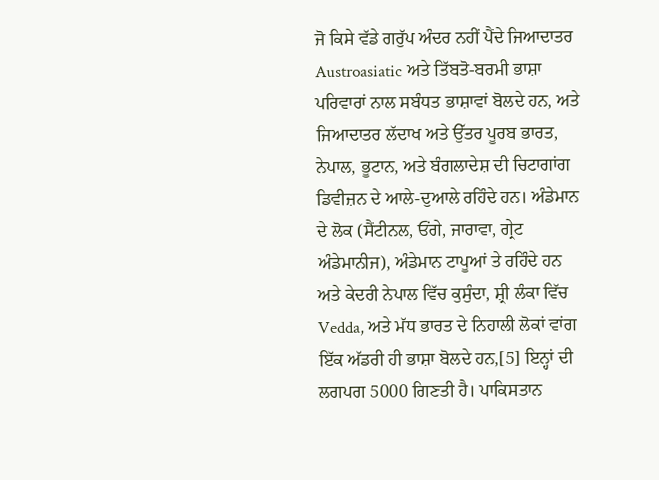ਜੋ ਕਿਸੇ ਵੱਡੇ ਗਰੁੱਪ ਅੰਦਰ ਨਹੀਂ ਪੈਂਦੇ ਜਿਆਦਾਤਰ Austroasiatic ਅਤੇ ਤਿੱਬਤੋ-ਬਰਮੀ ਭਾਸ਼ਾ ਪਰਿਵਾਰਾਂ ਨਾਲ ਸਬੰਧਤ ਭਾਸ਼ਾਵਾਂ ਬੋਲਦੇ ਹਨ, ਅਤੇ ਜਿਆਦਾਤਰ ਲੱਦਾਖ ਅਤੇ ਉੱਤਰ ਪੂਰਬ ਭਾਰਤ, ਨੇਪਾਲ, ਭੂਟਾਨ, ਅਤੇ ਬੰਗਲਾਦੇਸ਼ ਦੀ ਚਿਟਾਗਾਂਗ ਡਿਵੀਜ਼ਨ ਦੇ ਆਲੇ-ਦੁਆਲੇ ਰਹਿੰਦੇ ਹਨ। ਅੰਡੇਮਾਨ ਦੇ ਲੋਕ (ਸੈਂਟੀਨਲ, ਓਂਗੇ, ਜਾਰਾਵਾ, ਗ੍ਰੇਟ ਅੰਡੇਮਾਨੀਜ), ਅੰਡੇਮਾਨ ਟਾਪੂਆਂ ਤੇ ਰਹਿੰਦੇ ਹਨ ਅਤੇ ਕੇਦਰੀ ਨੇਪਾਲ ਵਿੱਚ ਕੁਸੁੰਦਾ, ਸ਼੍ਰੀ ਲੰਕਾ ਵਿੱਚ Vedda, ਅਤੇ ਮੱਧ ਭਾਰਤ ਦੇ ਨਿਹਾਲੀ ਲੋਕਾਂ ਵਾਂਗ ਇੱਕ ਅੱਡਰੀ ਹੀ ਭਾਸ਼ਾ ਬੋਲਦੇ ਹਨ,[5] ਇਨ੍ਹਾਂ ਦੀ ਲਗਪਗ 5000 ਗਿਣਤੀ ਹੈ। ਪਾਕਿਸਤਾਨ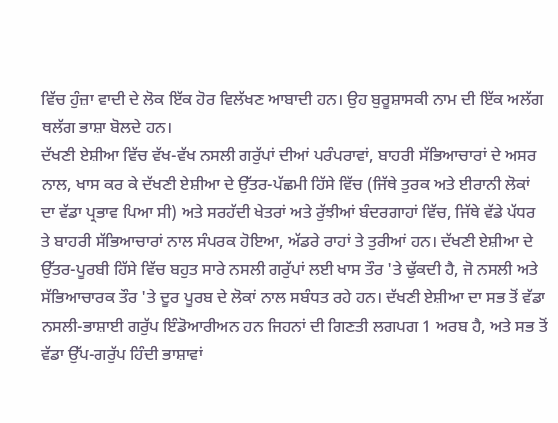ਵਿੱਚ ਹੁੰਜ਼ਾ ਵਾਦੀ ਦੇ ਲੋਕ ਇੱਕ ਹੋਰ ਵਿਲੱਖਣ ਆਬਾਦੀ ਹਨ। ਉਹ ਬੁਰੂਸ਼ਾਸਕੀ ਨਾਮ ਦੀ ਇੱਕ ਅਲੱਗ ਥਲੱਗ ਭਾਸ਼ਾ ਬੋਲਦੇ ਹਨ।
ਦੱਖਣੀ ਏਸ਼ੀਆ ਵਿੱਚ ਵੱਖ-ਵੱਖ ਨਸਲੀ ਗਰੁੱਪਾਂ ਦੀਆਂ ਪਰੰਪਰਾਵਾਂ, ਬਾਹਰੀ ਸੱਭਿਆਚਾਰਾਂ ਦੇ ਅਸਰ ਨਾਲ, ਖਾਸ ਕਰ ਕੇ ਦੱਖਣੀ ਏਸ਼ੀਆ ਦੇ ਉੱਤਰ-ਪੱਛਮੀ ਹਿੱਸੇ ਵਿੱਚ (ਜਿੱਥੇ ਤੁਰਕ ਅਤੇ ਈਰਾਨੀ ਲੋਕਾਂ ਦਾ ਵੱਡਾ ਪ੍ਰਭਾਵ ਪਿਆ ਸੀ) ਅਤੇ ਸਰਹੱਦੀ ਖੇਤਰਾਂ ਅਤੇ ਰੁੱਝੀਆਂ ਬੰਦਰਗਾਹਾਂ ਵਿੱਚ, ਜਿੱਥੇ ਵੱਡੇ ਪੱਧਰ ਤੇ ਬਾਹਰੀ ਸੱਭਿਆਚਾਰਾਂ ਨਾਲ ਸੰਪਰਕ ਹੋਇਆ, ਅੱਡਰੇ ਰਾਹਾਂ ਤੇ ਤੁਰੀਆਂ ਹਨ। ਦੱਖਣੀ ਏਸ਼ੀਆ ਦੇ ਉੱਤਰ-ਪੂਰਬੀ ਹਿੱਸੇ ਵਿੱਚ ਬਹੁਤ ਸਾਰੇ ਨਸਲੀ ਗਰੁੱਪਾਂ ਲਈ ਖਾਸ ਤੌਰ 'ਤੇ ਢੁੱਕਦੀ ਹੈ, ਜੋ ਨਸਲੀ ਅਤੇ ਸੱਭਿਆਚਾਰਕ ਤੌਰ 'ਤੇ ਦੂਰ ਪੂਰਬ ਦੇ ਲੋਕਾਂ ਨਾਲ ਸਬੰਧਤ ਰਹੇ ਹਨ। ਦੱਖਣੀ ਏਸ਼ੀਆ ਦਾ ਸਭ ਤੋਂ ਵੱਡਾ ਨਸਲੀ-ਭਾਸ਼ਾਈ ਗਰੁੱਪ ਇੰਡੋਆਰੀਅਨ ਹਨ ਜਿਹਨਾਂ ਦੀ ਗਿਣਤੀ ਲਗਪਗ 1 ਅਰਬ ਹੈ, ਅਤੇ ਸਭ ਤੋਂ ਵੱਡਾ ਉੱਪ-ਗਰੁੱਪ ਹਿੰਦੀ ਭਾਸ਼ਾਵਾਂ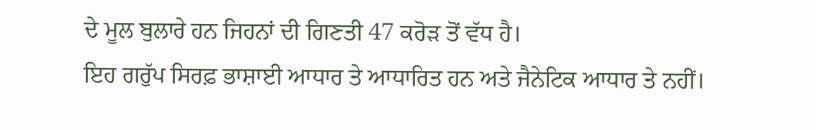ਦੇ ਮੂਲ ਬੁਲਾਰੇ ਹਨ ਜਿਹਨਾਂ ਦੀ ਗਿਣਤੀ 47 ਕਰੋੜ ਤੋਂ ਵੱਧ ਹੈ।
ਇਹ ਗਰੁੱਪ ਸਿਰਫ਼ ਭਾਸ਼ਾਈ ਆਧਾਰ ਤੇ ਆਧਾਰਿਤ ਹਨ ਅਤੇ ਜੈਨੇਟਿਕ ਆਧਾਰ ਤੇ ਨਹੀਂ।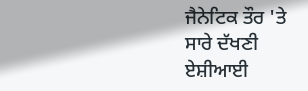ਜੈਨੇਟਿਕ ਤੌਰ 'ਤੇ ਸਾਰੇ ਦੱਖਣੀ ਏਸ਼ੀਆਈ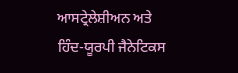ਆਸਟ੍ਰੇਲੇਸ਼ੀਅਨ ਅਤੇ ਹਿੰਦ-ਯੂਰਪੀ ਜੈਨੇਟਿਕਸ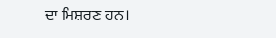ਦਾ ਮਿਸ਼ਰਣ ਹਨ।